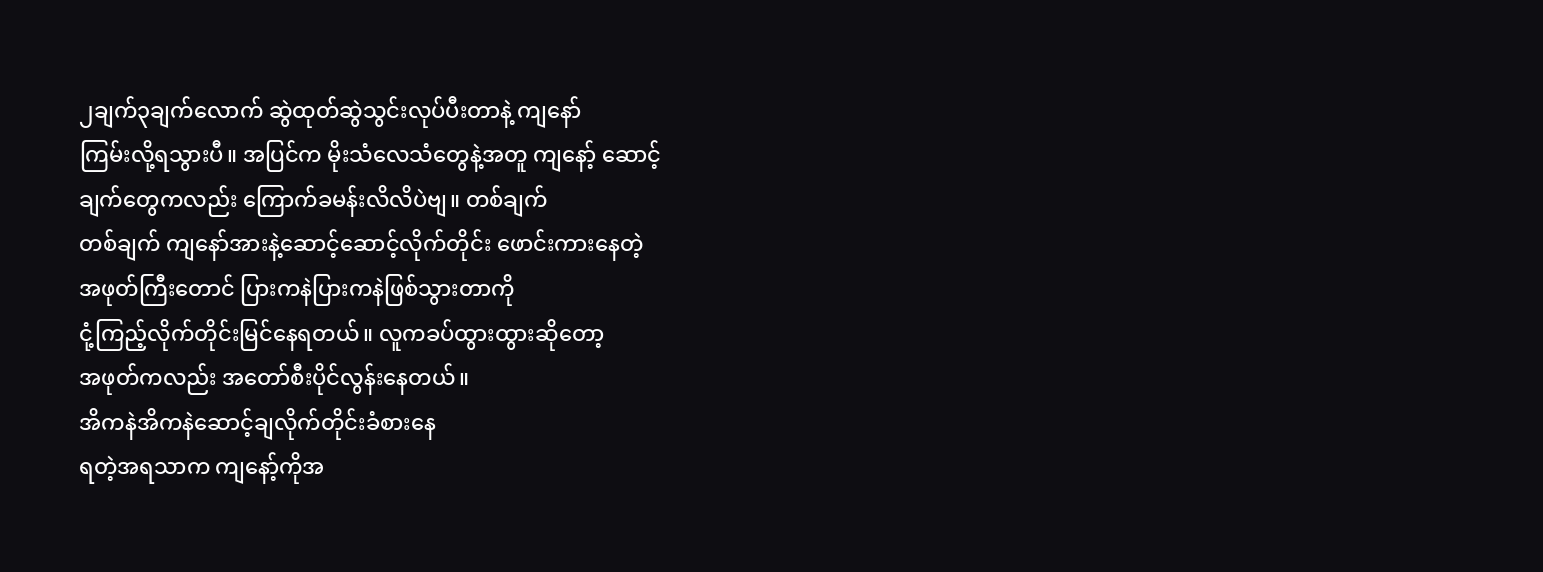၂ချက်၃ချက်လောက် ဆွဲထုတ်ဆွဲသွင်းလုပ်ပီးတာနဲ့ ကျနော်
ကြမ်းလို့ရသွားပီ။ အပြင်က မိုးသံလေသံတွေနဲ့အတူ ကျနော့် ဆောင့်
ချက်တွေကလည်း ကြောက်ခမန်းလိလိပဲဗျ။ တစ်ချက်
တစ်ချက် ကျနော်အားနဲ့ဆောင့်ဆောင့်လိုက်တိုင်း ဖောင်းကားနေတဲ့
အဖုတ်ကြီးတောင် ပြားကနဲပြားကနဲဖြစ်သွားတာကို
ငုံ့ကြည့်လိုက်တိုင်းမြင်နေရတယ်။ လူကခပ်ထွားထွားဆိုတော့
အဖုတ်ကလည်း အတော်စီးပိုင်လွန်းနေတယ်။
အိကနဲအိကနဲဆောင့်ချလိုက်တိုင်းခံစားနေ
ရတဲ့အရသာက ကျနော့်ကိုအ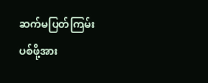ဆက်မပြတ်ကြမ်းပစ်ဖို့အား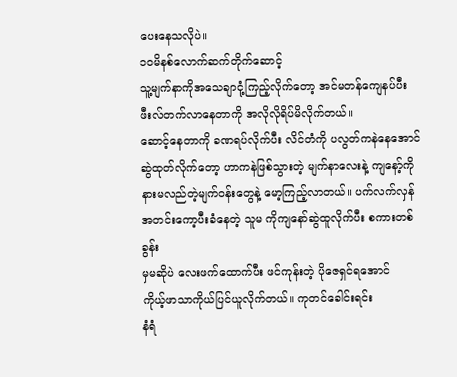ပေးနေသလိုပဲ။
၁၀မိနစ်လောက်ဆက်တိုက်ဆောင့်
သူ့မျက်နာကိုအသေချာငုံ့ကြည့်လိုက်တော့ အင်မတန်ကျေနပ်ပီး
ဖီးလ်တက်လာနေတာကို အလိုလိုရိပ်မိလိုက်တယ်။
ဆောင့်နေတာကို ခဏရပ်လိုက်ပီး လိင်တံကို ပလွတ်ကနဲနေအောင်
ဆွဲထုတ်လိုက်တော့ ဟာကနဲဖြစ်သွားတဲ့ မျက်နာလေးနဲ့ ကျနော့်ကို
နားမလည်တဲ့မျက်ဝန်းတွေနဲ့ မော့ကြည့်လာတယ်။ ပက်လက်လှန်
အတင်းကော့ပီးခံနေတဲ့ သူမ ကိုကျနော်ဆွဲထူလိုက်ပီး စကားတစ်ခွန်း
မှမဆိုပဲ လေးဖက်ထောက်ပီး ဖင်ကုန်းတဲ့ ပိုဇေရှင်ရအောင်
ကိုယ့်ဖာသာကိုယ်ပြင်ယူလိုက်တယ်။ ကုတင်ခေါင်းရင်း
နံရံ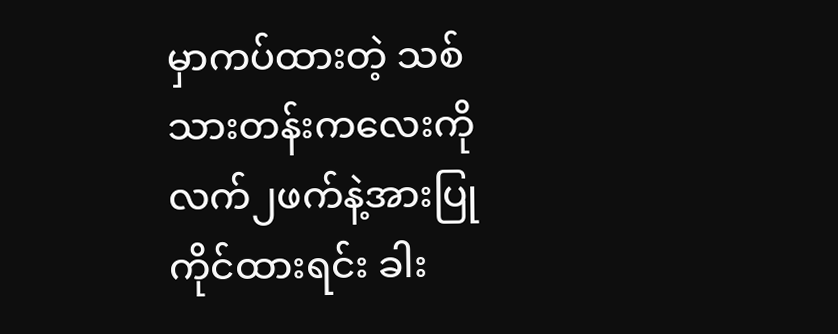မှာကပ်ထားတဲ့ သစ်သားတန်းကလေးကို
လက်၂ဖက်နဲ့အားပြုကိုင်ထားရင်း ခါး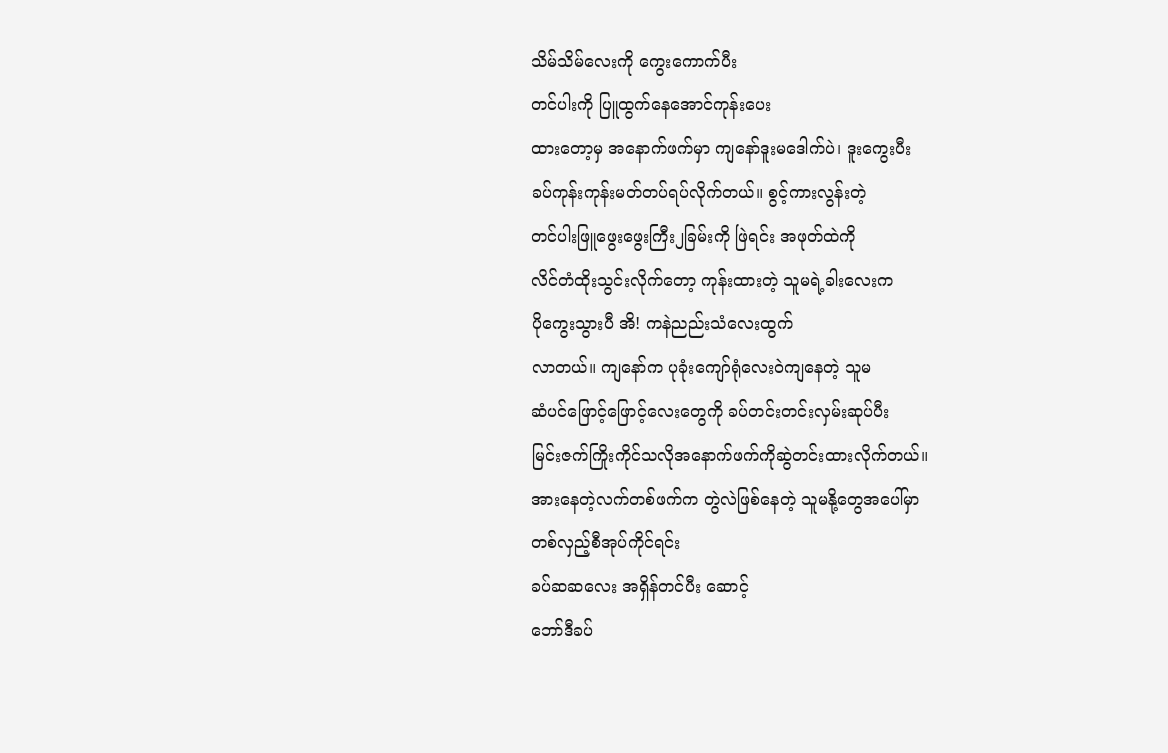သိမ်သိမ်လေးကို ကွေးကောက်ပီး
တင်ပါးကို ပြူထွက်နေအောင်ကုန်းပေး
ထားတော့မှ အနောက်ဖက်မှာ ကျနော်ဒူးမဒေါက်ပဲ၊ ဒူးကွေးပီး
ခပ်ကုန်းကုန်းမတ်တပ်ရပ်လိုက်တယ်။ စွင့်ကားလွန်းတဲ့
တင်ပါးဖြူဖွေးဖွေးကြီး၂ခြမ်းကို ဖြဲရင်း အဖုတ်ထဲကို
လိင်တံထိုးသွင်းလိုက်တော့ ကုန်းထားတဲ့ သူမရဲ့ခါးလေးက
ပိုကွေးသွားပီ အိ! ကနဲညည်းသံလေးထွက်
လာတယ်။ ကျနော်က ပုခုံးကျော်ရုံလေးဝဲကျနေတဲ့ သူမ
ဆံပင်ဖြောင့်ဖြောင့်လေးတွေကို ခပ်တင်းတင်းလှမ်းဆုပ်ပီး
မြင်းဇက်ကြိုးကိုင်သလိုအနောက်ဖက်ကိုဆွဲတင်းထားလိုက်တယ်။
အားနေတဲ့လက်တစ်ဖက်က တွဲလဲဖြစ်နေတဲ့ သူမနို့တွေအပေါ်မှာ
တစ်လှည့်စီအုပ်ကိုင်ရင်း
ခပ်ဆဆလေး အရှိန်တင်ပီး ဆောင့်
ဘော်ဒီခပ်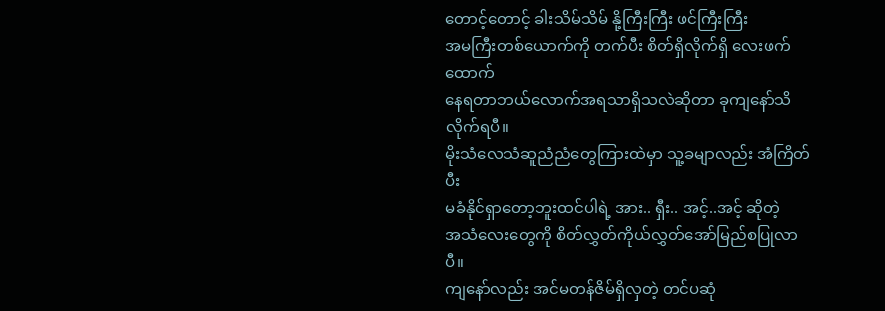တောင့်တောင့် ခါးသိမ်သိမ် နို့ကြီးကြီး ဖင်ကြီးကြီး
အမကြီးတစ်ယောက်ကို တက်ပီး စိတ်ရှိလိုက်ရှိ လေးဖက်ထောက်
နေရတာဘယ်လောက်အရသာရှိသလဲဆိုတာ ခုကျနော်သိလိုက်ရပီ။
မိုးသံလေသံဆူညံညံတွေကြားထဲမှာ သူ့ခမျာလည်း အံကြိတ်ပီး
မခံနိုင်ရှာတော့ဘူးထင်ပါရဲ့ အား.. ရှီး.. အင့်..အင့် ဆိုတဲ့
အသံလေးတွေကို စိတ်လွှတ်ကိုယ်လွှတ်အော်မြည်စပြုလာပီ။
ကျနော်လည်း အင်မတန်ဇိမ်ရှိလှတဲ့ တင်ပဆုံ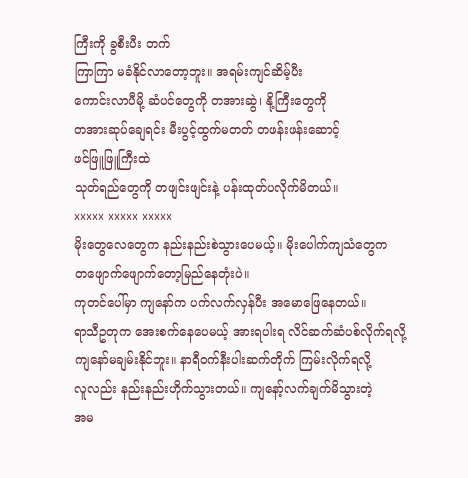ကြီးကို ခွစီးပီး တက်
ကြာကြာ မခံနိုင်လာတော့ဘူး။ အရမ်းကျင်ဆိမ့်ပီး
ကောင်းလာပီမို့ ဆံပင်တွေကို တအားဆွဲ၊ နို့ကြီးတွေကို
တအားဆုပ်ချေရင်း မီးပွင့်ထွက်မတတ် တဖန်းဖန်းဆောင့်
ဖင်ဖြူဖြူကြီးထဲ
သုတ်ရည်တွေကို တဖျင်းဖျင်းနဲ့ ပန်းထုတ်ပလိုက်မိတယ်။
xxxxx xxxxx xxxxx
မိုးတွေလေတွေက နည်းနည်းစဲသွားပေမယ့်။ မိုးပေါက်ကျသံတွေက
တဖျောက်ဖျောက်တော့မြည်နေတုံးပဲ။
ကုတင်ပေါ်မှာ ကျနော်က ပက်လက်လှန်ပီး အမောဖြေနေတယ်။
ရာသီဥတုက အေးစက်နေပေမယ့် အားရပါးရ လိင်ဆက်ဆံပစ်လိုက်ရလို့
ကျနော်မချမ်းနိုင်ဘူး။ နာရီဝက်နီးပါးဆက်တိုက် ကြမ်းလိုက်ရလို့
လူလည်း နည်းနည်းဟိုက်သွားတယ်။ ကျနော့်လက်ချက်မိသွားတဲ့
အမ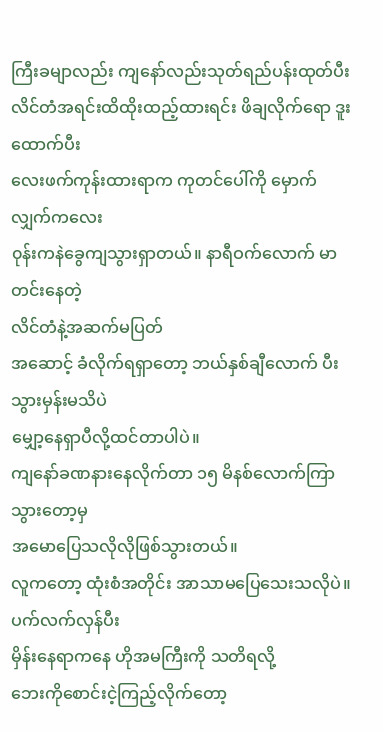ကြီးခမျာလည်း ကျနော်လည်းသုတ်ရည်ပန်းထုတ်ပီး
လိင်တံအရင်းထိထိုးထည့်ထားရင်း ဖိချလိုက်ရော ဒူးထောက်ပီး
လေးဖက်ကုန်းထားရာက ကုတင်ပေါ်ကို မှောက်လျှက်ကလေး
၀ုန်းကနဲခွေကျသွားရှာတယ်။ နာရီဝက်လောက် မာတင်းနေတဲ့
လိင်တံနဲ့အဆက်မပြတ်
အဆောင့် ခံလိုက်ရရှာတော့ ဘယ်နှစ်ချီလောက် ပီးသွားမှန်းမသိပဲ
မျှော့နေရှာပီလို့ထင်တာပါပဲ။
ကျနော်ခဏနားနေလိုက်တာ ၁၅ မိနစ်လောက်ကြာသွားတော့မှ
အမောပြေသလိုလိုဖြစ်သွားတယ်။
လူကတော့ ထုံးစံအတိုင်း အာသာမပြေသေးသလိုပဲ။ ပက်လက်လှန်ပီး
မှိန်းနေရာကနေ ဟိုအမကြီးကို သတိရလို့
ဘေးကိုစောင်းငဲ့ကြည့်လိုက်တော့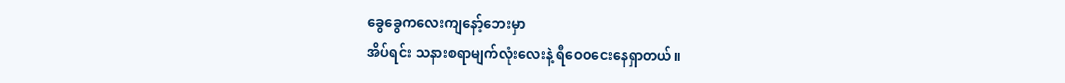ခွေခွေကလေးကျနော့်ဘေးမှာ
အိပ်ရင်း သနားစရာမျက်လုံးလေးနဲ့ ရီဝေ၀ငေးနေရှာတယ်။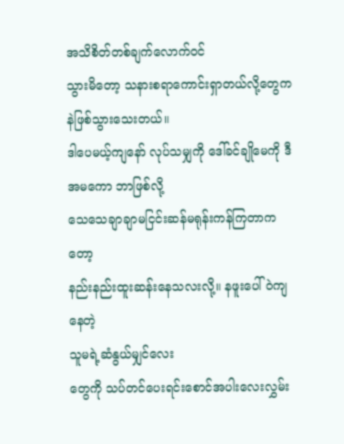အသိစိတ်တစ်ချက်လောက်ဝင်
သွားမိတော့ သနားစရာကောင်းရှာတယ်လို့တွေကနဲဖြစ်သွားသေးတယ်။
ဒါပေမယ့်ကျနော် လုပ်သမျှကို ဒေါ်ခင်ချိုမေကို ဒီအမကော ဘာဖြစ်လို့
သေသေချာချာမငြင်းဆန်မရုန်းကန်ကြတာကတော့
နည်းနည်းထူးဆန်းနေသလးလို့။ နဖူးပေါ်ဝဲကျနေတဲ့
သူမရဲ့ဆံနွယ်မျှင်လေး
တွေကို သပ်တင်ပေးရင်းစောင်အပါးလေးလွှမ်း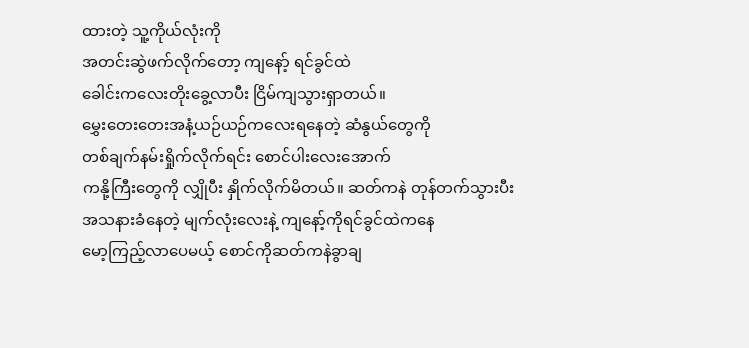ထားတဲ့ သူ့ကိုယ်လုံးကို
အတင်းဆွဲဖက်လိုက်တော့ ကျနော့် ရင်ခွင်ထဲ
ခေါင်းကလေးတိုးခွေ့လာပီး ငြိမ်ကျသွားရှာတယ်။
မွှေးတေးတေးအနံ့ယဉ်ယဉ်ကလေးရနေတဲ့ ဆံနွယ်တွေကို
တစ်ချက်နမ်းရှိုက်လိုက်ရင်း စောင်ပါးလေးအောက်
ကနို့ကြီးတွေကို လျှိုပီး နှိုက်လိုက်မိတယ်။ ဆတ်ကနဲ တုန်တက်သွားပီး
အသနားခံနေတဲ့ မျက်လုံးလေးနဲ့ ကျနော့်ကိုရင်ခွင်ထဲကနေ
မော့ကြည့်လာပေမယ့် စောင်ကိုဆတ်ကနဲခွာချ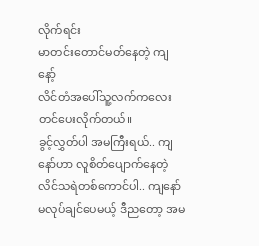လိုက်ရင်း
မာတင်းတောင်မတ်နေတဲ့ ကျနော့်
လိင်တံအပေါ်သူ့လက်ကလေးတင်ပေးလိုက်တယ်။
ခွင့်လွှတ်ပါ အမကြီးရယ်.. ကျနော်ဟာ လူစိတ်ပျောက်နေတဲ့
လိင်သရဲတစ်ကောင်ပါ.. ကျနော်မလုပ်ချင်ပေမယ့် ဒီညတော့ အမ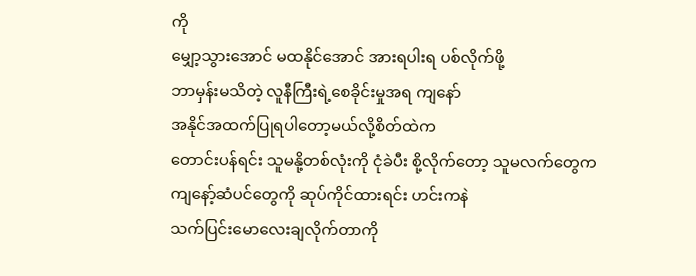ကို
မျှော့သွားအောင် မထနိုင်အောင် အားရပါးရ ပစ်လိုက်ဖို့
ဘာမှန်းမသိတဲ့ လူနီကြီးရဲ့စေခိုင်းမှုအရ ကျနော်
အနိုင်အထက်ပြုရပါတော့မယ်လို့စိတ်ထဲက
တောင်းပန်ရင်း သူမနို့တစ်လုံးကို ငုံခဲပီး စို့လိုက်တော့ သူမလက်တွေက
ကျနော့်ဆံပင်တွေကို ဆုပ်ကိုင်ထားရင်း ဟင်းကနဲ
သက်ပြင်းမောလေးချလိုက်တာကို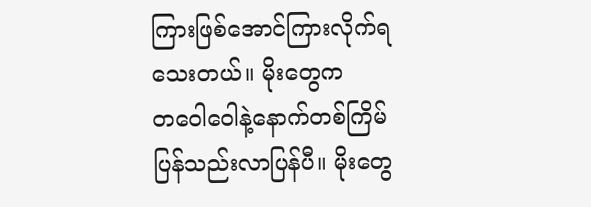ကြားဖြစ်အောင်ကြားလိုက်ရသေးတယ်။ မိုးတွေက
တဝေါဝေါနဲ့နောက်တစ်ကြိမ်ပြန်သည်းလာပြန်ပီ။ မိုးတွေ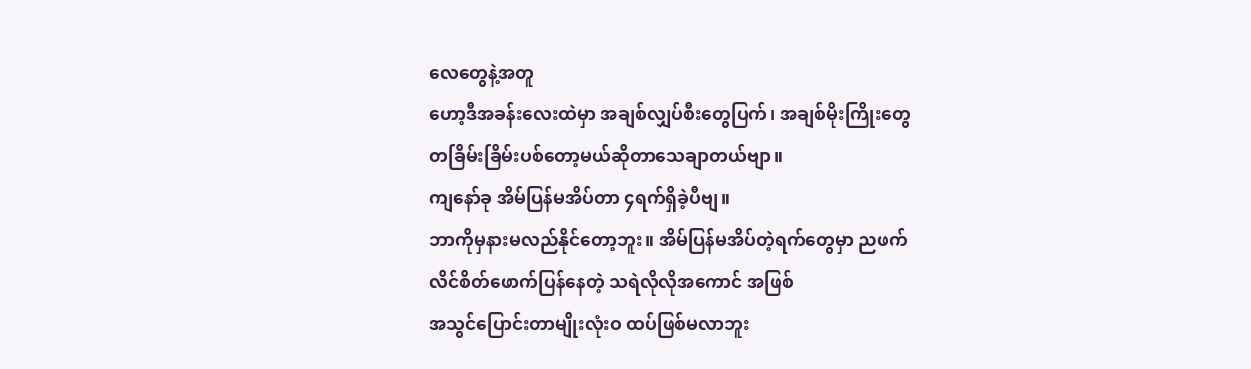လေတွေနဲ့အတူ
ဟော့ဒီအခန်းလေးထဲမှာ အချစ်လျှပ်စီးတွေပြက်၊ အချစ်မိုးကြိုးတွေ
တခြိမ်းခြိမ်းပစ်တော့မယ်ဆိုတာသေချာတယ်ဗျာ။
ကျနော်ခု အိမ်ပြန်မအိပ်တာ ၄ရက်ရှိခဲ့ပီဗျ။
ဘာကိုမှနားမလည်နိုင်တော့ဘူး။ အိမ်ပြန်မအိပ်တဲ့ရက်တွေမှာ ညဖက်
လိင်စိတ်ဖောက်ပြန်နေတဲ့ သရဲလိုလိုအကောင် အဖြစ်
အသွင်ပြောင်းတာမျိုးလုံးဝ ထပ်ဖြစ်မလာဘူး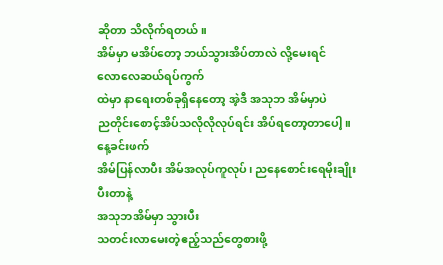ဆိုတာ သိလိုက်ရတယ်။
အိမ်မှာ မအိပ်တော့ ဘယ်သွားအိပ်တာလဲ လို့မေးရင်
လောလေဆယ်ရပ်ကွက်
ထဲမှာ နာရေးတစ်ခုရှိနေတော့ အဲ့ဒီ အသုဘ အိမ်မှာပဲ
ညတိုင်းစောင့်အိပ်သလိုလိုလုပ်ရင်း အိပ်ရတော့တာပေါ့။ နေ့ခင်းဖက်
အိမ်ပြန်လာပီး အိမ်အလုပ်ကူလုပ်၊ ညနေစောင်းရေမိုးချိုးပီးတာနဲ့
အသုဘအိမ်မှာ သွားပီး
သတင်းလာမေးတဲ့ဧည့်သည်တွေစားဖို့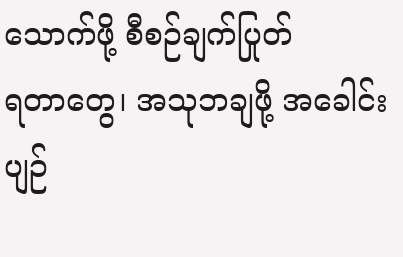သောက်ဖို့ စီစဉ်ချက်ပြုတ်
ရတာတွေ၊ အသုဘချဖို့ အခေါင်းပျဉ်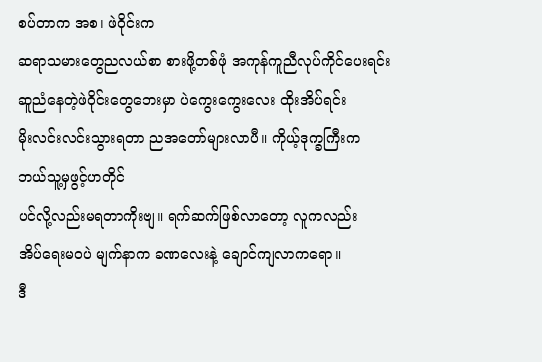စပ်တာက အစ၊ ဖဲဝိုင်းက
ဆရာသမားတွေညလယ်စာ စားဖို့တစ်ဖုံ အကုန်ကူညီလုပ်ကိုင်ပေးရင်း
ဆူညံနေတဲ့ဖဲဝိုင်းတွေဘေးမှာ ပဲကွေးကွေးလေး ထိုးအိပ်ရင်း
မိုးလင်းလင်းသွားရတာ ညအတော်များလာပီ။ ကိုယ့်ဒုက္ခကြီးက
ဘယ်သူ့မှဖွင့်ဟတိုင်
ပင်လို့လည်းမရတာကိုးဗျ။ ရက်ဆက်ဖြစ်လာတော့ လူကလည်း
အိပ်ရေးမ၀ပဲ မျက်နာက ခဏလေးနဲ့ ချောင်ကျလာကရော။
ဒီ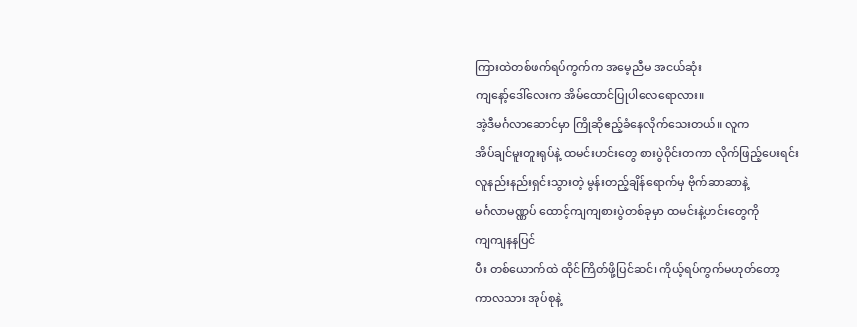ကြားထဲတစ်ဖက်ရပ်ကွက်က အမေ့ညီမ အငယ်ဆုံး
ကျနော့်ဒေါ်လေးက အိမ်ထောင်ပြုပါလေရောလား။
အဲ့ဒီမင်္ဂလာဆောင်မှာ ကြိုဆိုဧည့်ခံနေလိုက်သေးတယ်။ လူက
အိပ်ချင်မူးတူးရုပ်နဲ့ ထမင်းဟင်းတွေ စားပွဲဝိုင်းတကာ လိုက်ဖြည့်ပေးရင်း
လူနည်းနည်းရှင်းသွားတဲ့ မွန်းတည့်ချိန်ရောက်မှ ဗိုက်ဆာဆာနဲ့
မင်္ဂလာမဏ္ဏပ် ထောင့်ကျကျစားပွဲတစ်ခုမှာ ထမင်းနဲ့ဟင်းတွေကို
ကျကျနနပြင်
ပီး တစ်ယောက်ထဲ ထိုင်ကြိတ်ဖို့ပြင်ဆင်၊ ကိုယ့်ရပ်ကွက်မဟုတ်တော့
ကာလသား အုပ်စုနဲ့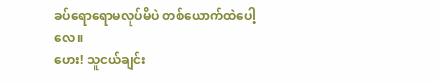ခပ်ရောရောမလုပ်မိပဲ တစ်ယောက်ထဲပေါ့လေ။
ဟေး! သူငယ်ချင်း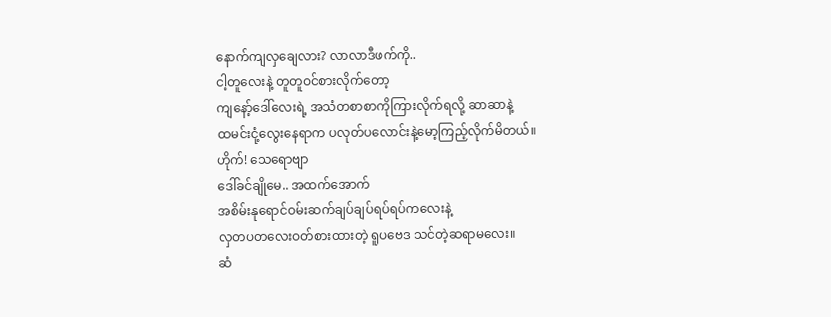နောက်ကျလှချေလား? လာလာဒီဖက်ကို..
ငါ့တူလေးနဲ့ တူတူဝင်စားလိုက်တော့
ကျနော့်ဒေါ်လေးရဲ့ အသံတစာစာကိုကြားလိုက်ရလို့ ဆာဆာနဲ့
ထမင်းငုံ့လွေးနေရာက ပလုတ်ပလောင်းနဲ့မော့ကြည့်လိုက်မိတယ်။
ဟိုက်! သေရောဗျာ
ဒေါ်ခင်ချိုမေ.. အထက်အောက်
အစိမ်းနုရောင်ဝမ်းဆက်ချပ်ချပ်ရပ်ရပ်ကလေးနဲ့
လှတပတလေးဝတ်စားထားတဲ့ ရူပဗေဒ သင်တဲ့ဆရာမလေး။
ဆံ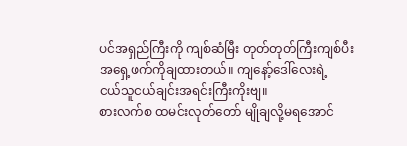ပင်အရှည်ကြီးကို ကျစ်ဆံမြီး တုတ်တုတ်ကြီးကျစ်ပီး
အရှေ့ဖက်ကိုချထားတယ်။ ကျနော့်ဒေါ်လေးရဲ့
ငယ်သူငယ်ချင်းအရင်းကြီးကိုးဗျ။
စားလက်စ ထမင်းလုတ်တော် မျိုချလို့မရအောင်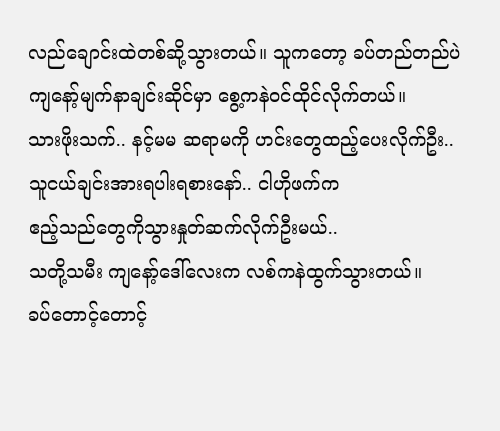လည်ချောင်းထဲတစ်ဆို့သွားတယ်။ သူကတော့ ခပ်တည်တည်ပဲ
ကျနော့်မျက်နာချင်းဆိုင်မှာ စွေ့ကနဲဝင်ထိုင်လိုက်တယ်။
သားဖိုးသက်.. နင့်မမ ဆရာမကို ဟင်းတွေထည့်ပေးလိုက်ဦး..
သူငယ်ချင်းအားရပါးရစားနော်.. ငါဟိုဖက်က
ဧည့်သည်တွေကိုသွားနှုတ်ဆက်လိုက်ဦးမယ်..
သတို့သမီး ကျနော့်ဒေါ်လေးက လစ်ကနဲထွက်သွားတယ်။
ခပ်တောင့်တောင့်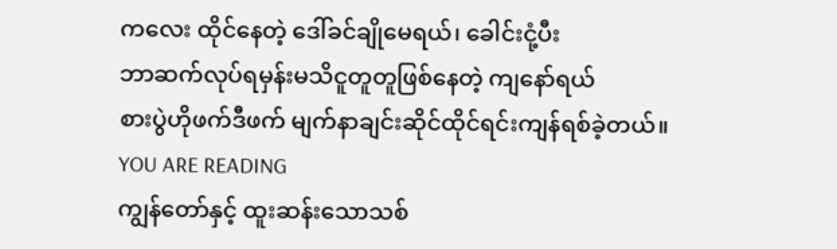ကလေး ထိုင်နေတဲ့ ဒေါ်ခင်ချိုမေရယ်၊ ခေါင်းငုံ့ပီး
ဘာဆက်လုပ်ရမှန်းမသိငူတူတူဖြစ်နေတဲ့ ကျနော်ရယ်
စားပွဲဟိုဖက်ဒီဖက် မျက်နာချင်းဆိုင်ထိုင်ရင်းကျန်ရစ်ခဲ့တယ်။
YOU ARE READING
ကျွန်တော်နှင့် ထူးဆန်းသောသစ်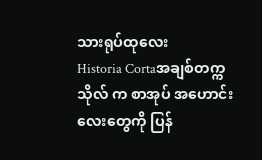သားရုပ်ထုလေး
Historia Cortaအချစ်တက္ကသိုလ် က စာအုပ် အဟောင်းလေးတွေကို ပြန်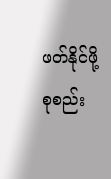ဖတ်နိုင်ဖို့ စုစည်း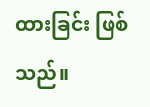ထားခြင်း ဖြစ်သည်။